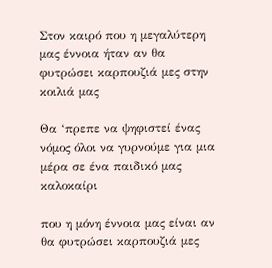Στον καιρό που η μεγαλύτερη μας έννοια ήταν αν θα φυτρώσει καρπουζιά μες στην κοιλιά μας

Θα ‘πρεπε να ψηφιστεί ένας νόμος όλοι να γυρνούμε για μια μέρα σε ένα παιδικό μας καλοκαίρι

που η μόνη έννοια μας είναι αν θα φυτρώσει καρπουζιά μες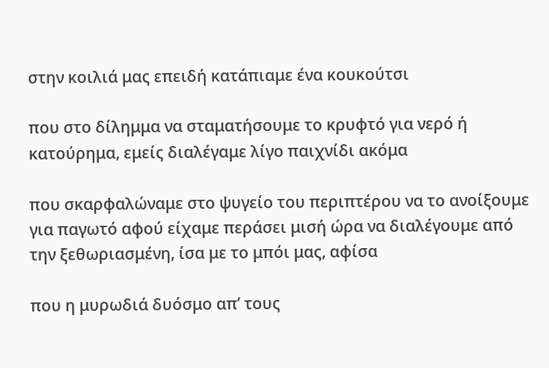στην κοιλιά μας επειδή κατάπιαμε ένα κουκούτσι

που στο δίλημμα να σταματήσουμε το κρυφτό για νερό ή κατούρημα, εμείς διαλέγαμε λίγο παιχνίδι ακόμα

που σκαρφαλώναμε στο ψυγείο του περιπτέρου να το ανοίξουμε για παγωτό αφού είχαμε περάσει μισή ώρα να διαλέγουμε από την ξεθωριασμένη, ίσα με το μπόι μας, αφίσα

που η μυρωδιά δυόσμο απ’ τους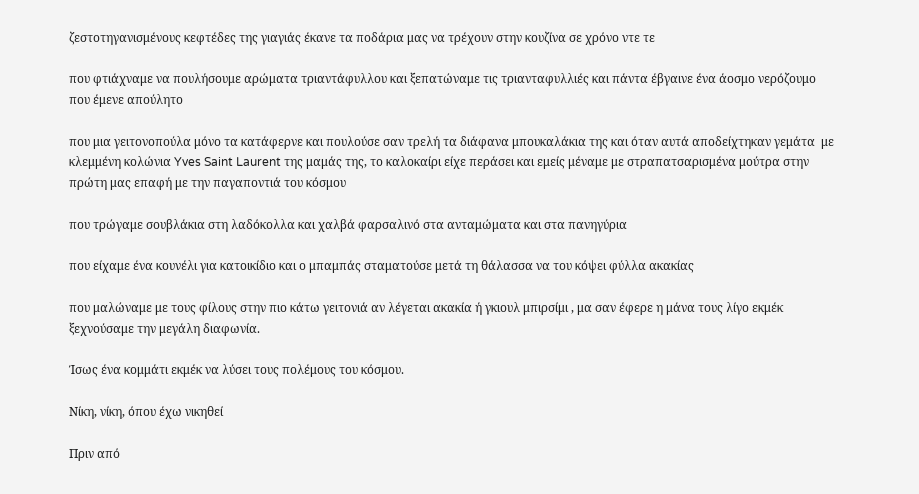ζεστοτηγανισμένους κεφτέδες της γιαγιάς έκανε τα ποδάρια μας να τρέχουν στην κουζίνα σε χρόνο ντε τε

που φτιάχναμε να πουλήσουμε αρώματα τριαντάφυλλου και ξεπατώναμε τις τριανταφυλλιές και πάντα έβγαινε ένα άοσμο νερόζουμο που έμενε απούλητο

που μια γειτονοπούλα μόνο τα κατάφερνε και πουλούσε σαν τρελή τα διάφανα μπουκαλάκια της και όταν αυτά αποδείχτηκαν γεμάτα  με κλεμμένη κολώνια Yves Saint Laurent της μαμάς της, το καλοκαίρι είχε περάσει και εμείς μέναμε με στραπατσαρισμένα μούτρα στην πρώτη μας επαφή με την παγαποντιά του κόσμου

που τρώγαμε σουβλάκια στη λαδόκολλα και χαλβά φαρσαλινό στα ανταμώματα και στα πανηγύρια

που είχαμε ένα κουνέλι για κατοικίδιο και ο μπαμπάς σταματούσε μετά τη θάλασσα να του κόψει φύλλα ακακίας

που μαλώναμε με τους φίλους στην πιο κάτω γειτονιά αν λέγεται ακακία ή γκιουλ μπιρσίμι , μα σαν έφερε η μάνα τους λίγο εκμέκ ξεχνούσαμε την μεγάλη διαφωνία.

Ίσως ένα κομμάτι εκμέκ να λύσει τους πολέμους του κόσμου.

Νίκη, νίκη, όπου έχω νικηθεί

Πριν από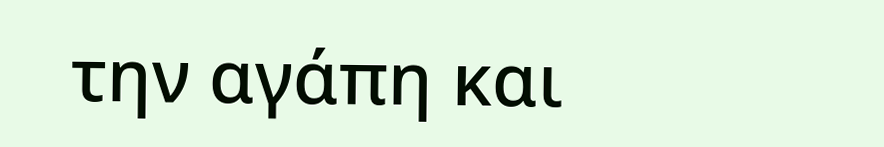την αγάπη και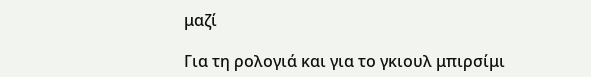μαζί

Για τη ρολογιά και για το γκιουλ μπιρσίμι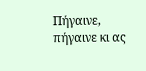Πήγαινε, πήγαινε κι ας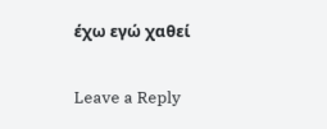έχω εγώ χαθεί

Leave a Reply